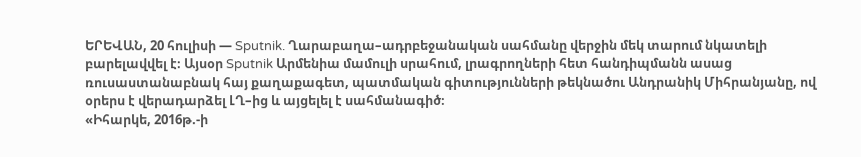ԵՐԵՎԱՆ, 20 հուլիսի — Sputnik. Ղարաբաղա–ադրբեջանական սահմանը վերջին մեկ տարում նկատելի բարելավվել է։ Այսօր Sputnik Արմենիա մամուլի սրահում, լրագրողների հետ հանդիպմանն ասաց ռուսաստանաբնակ հայ քաղաքագետ, պատմական գիտությունների թեկնածու Անդրանիկ Միհրանյանը, ով օրերս է վերադարձել ԼՂ–ից և այցելել է սահմանագիծ։
«Իհարկե, 2016թ.-ի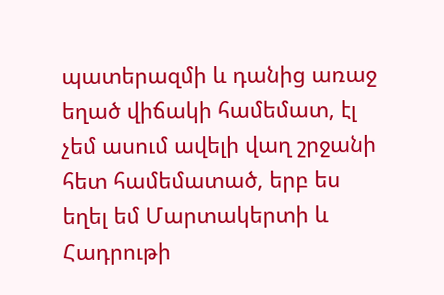պատերազմի և դանից առաջ եղած վիճակի համեմատ, էլ չեմ ասում ավելի վաղ շրջանի հետ համեմատած, երբ ես եղել եմ Մարտակերտի և Հադրութի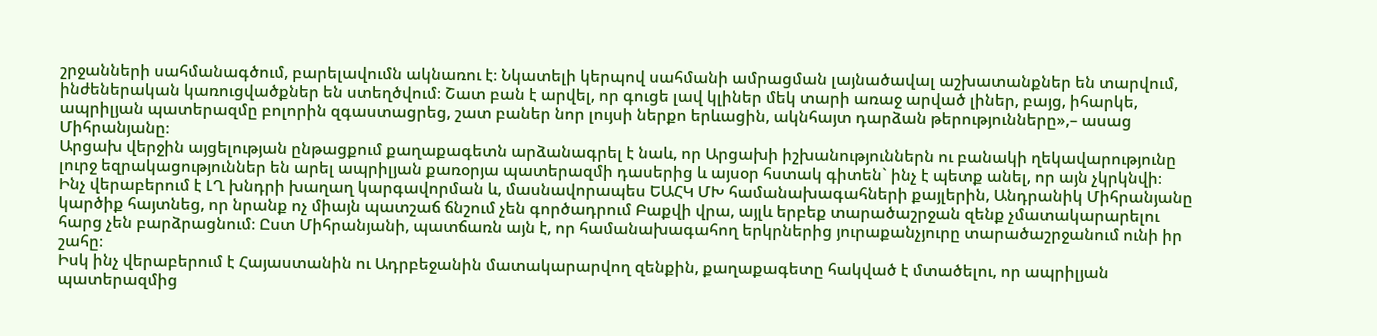շրջանների սահմանագծում, բարելավումն ակնառու է։ Նկատելի կերպով սահմանի ամրացման լայնածավալ աշխատանքներ են տարվում, ինժեներական կառուցվածքներ են ստեղծվում։ Շատ բան է արվել, որ գուցե լավ կլիներ մեկ տարի առաջ արված լիներ, բայց, իհարկե, ապրիլյան պատերազմը բոլորին զգաստացրեց, շատ բաներ նոր լույսի ներքո երևացին, ակնհայտ դարձան թերությունները»,– ասաց Միհրանյանը։
Արցախ վերջին այցելության ընթացքում քաղաքագետն արձանագրել է նաև, որ Արցախի իշխանություններն ու բանակի ղեկավարությունը լուրջ եզրակացություններ են արել ապրիլյան քառօրյա պատերազմի դասերից և այսօր հստակ գիտեն` ինչ է պետք անել, որ այն չկրկնվի։
Ինչ վերաբերում է ԼՂ խնդրի խաղաղ կարգավորման և, մասնավորապես ԵԱՀԿ ՄԽ համանախագահների քայլերին, Անդրանիկ Միհրանյանը կարծիք հայտնեց, որ նրանք ոչ միայն պատշաճ ճնշում չեն գործադրում Բաքվի վրա, այլև երբեք տարածաշրջան զենք չմատակարարելու հարց չեն բարձրացնում։ Ըստ Միհրանյանի, պատճառն այն է, որ համանախագահող երկրներից յուրաքանչյուրը տարածաշրջանում ունի իր շահը։
Իսկ ինչ վերաբերում է Հայաստանին ու Ադրբեջանին մատակարարվող զենքին, քաղաքագետը հակված է մտածելու, որ ապրիլյան պատերազմից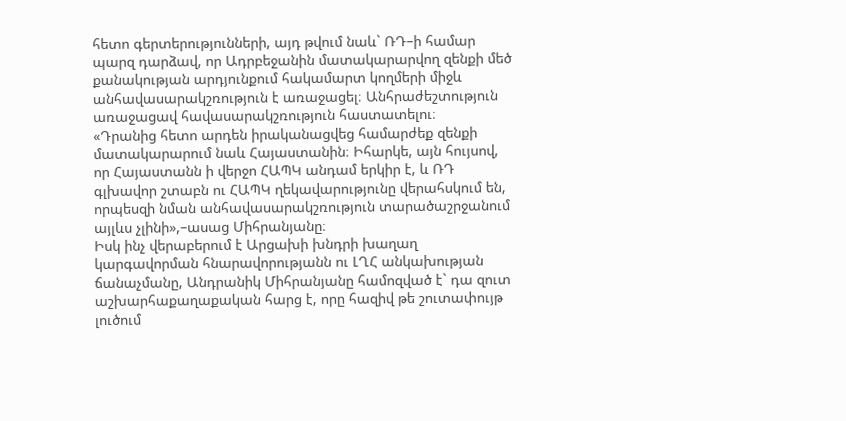հետո գերտերությունների, այդ թվում նաև` ՌԴ–ի համար պարզ դարձավ, որ Ադրբեջանին մատակարարվող զենքի մեծ քանակության արդյունքում հակամարտ կողմերի միջև անհավասարակշռություն է առաջացել։ Անհրաժեշտություն առաջացավ հավասարակշռություն հաստատելու։
«Դրանից հետո արդեն իրականացվեց համարժեք զենքի մատակարարում նաև Հայաստանին։ Իհարկե, այն հույսով, որ Հայաստանն ի վերջո ՀԱՊԿ անդամ երկիր է, և ՌԴ գլխավոր շտաբն ու ՀԱՊԿ ղեկավարությունը վերահսկում են, որպեսզի նման անհավասարակշռություն տարածաշրջանում այլևս չլինի»,–ասաց Միհրանյանը։
Իսկ ինչ վերաբերում է Արցախի խնդրի խաղաղ կարգավորման հնարավորությանն ու ԼՂՀ անկախության ճանաչմանը, Անդրանիկ Միհրանյանը համոզված է` դա զուտ աշխարհաքաղաքական հարց է, որը հազիվ թե շուտափույթ լուծում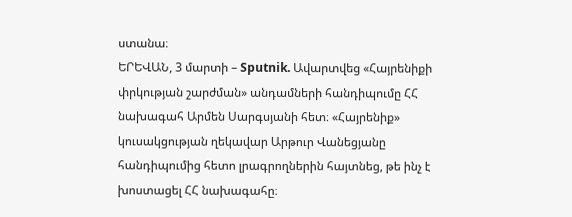ստանա։
ԵՐԵՎԱՆ, 3 մարտի – Sputnik. Ավարտվեց «Հայրենիքի փրկության շարժման» անդամների հանդիպումը ՀՀ նախագահ Արմեն Սարգսյանի հետ։ «Հայրենիք» կուսակցության ղեկավար Արթուր Վանեցյանը հանդիպումից հետո լրագրողներին հայտնեց, թե ինչ է խոստացել ՀՀ նախագահը։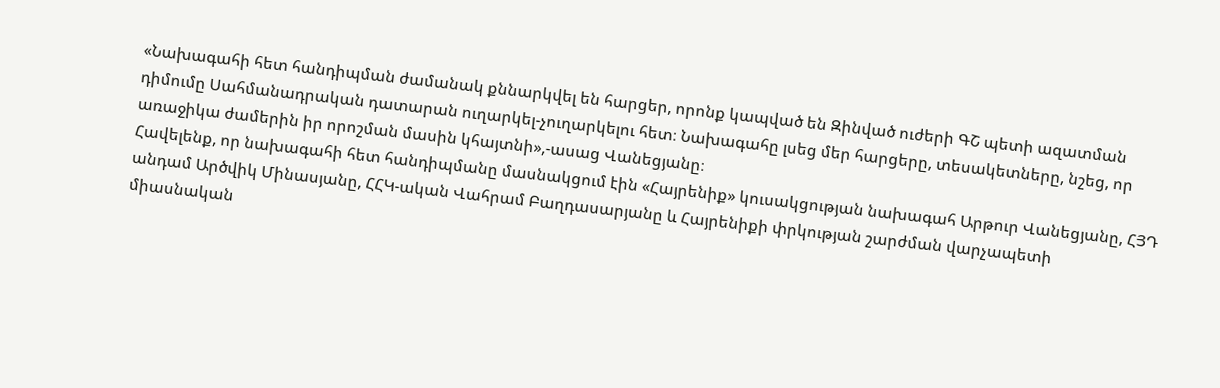«Նախագահի հետ հանդիպման ժամանակ քննարկվել են հարցեր, որոնք կապված են Զինված ուժերի ԳՇ պետի ազատման դիմումը Սահմանադրական դատարան ուղարկել-չուղարկելու հետ։ Նախագահը լսեց մեր հարցերը, տեսակետները, նշեց, որ առաջիկա ժամերին իր որոշման մասին կհայտնի»,-ասաց Վանեցյանը։
Հավելենք, որ նախագահի հետ հանդիպմանը մասնակցում էին «Հայրենիք» կուսակցության նախագահ Արթուր Վանեցյանը, ՀՅԴ անդամ Արծվիկ Մինասյանը, ՀՀԿ-ական Վահրամ Բաղդասարյանը և Հայրենիքի փրկության շարժման վարչապետի միասնական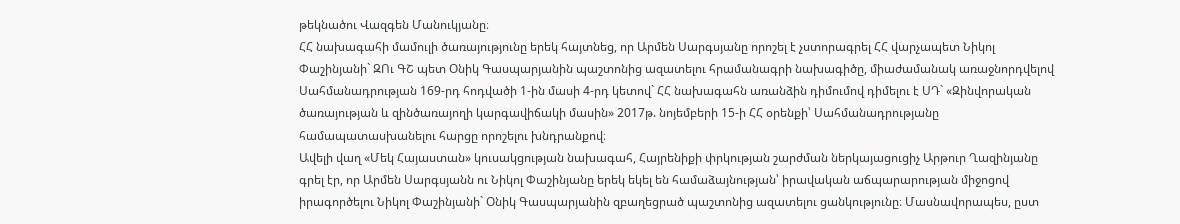թեկնածու Վազգեն Մանուկյանը։
ՀՀ նախագահի մամուլի ծառայությունը երեկ հայտնեց, որ Արմեն Սարգսյանը որոշել է չստորագրել ՀՀ վարչապետ Նիկոլ Փաշինյանի` ԶՈւ ԳՇ պետ Օնիկ Գասպարյանին պաշտոնից ազատելու հրամանագրի նախագիծը, միաժամանակ առաջնորդվելով Սահմանադրության 169-րդ հոդվածի 1-ին մասի 4-րդ կետով` ՀՀ նախագահն առանձին դիմումով դիմելու է ՍԴ` «Զինվորական ծառայության և զինծառայողի կարգավիճակի մասին» 2017թ. նոյեմբերի 15-ի ՀՀ օրենքի՝ Սահմանադրությանը համապատասխանելու հարցը որոշելու խնդրանքով։
Ավելի վաղ «Մեկ Հայաստան» կուսակցության նախագահ, Հայրենիքի փրկության շարժման ներկայացուցիչ Արթուր Ղազինյանը գրել էր, որ Արմեն Սարգսյանն ու Նիկոլ Փաշինյանը երեկ եկել են համաձայնության՝ իրավական աճպարարության միջոցով իրագործելու Նիկոլ Փաշինյանի` Օնիկ Գասպարյանին զբաղեցրած պաշտոնից ազատելու ցանկությունը։ Մասնավորապես, ըստ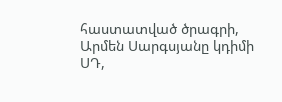հաստատված ծրագրի, Արմեն Սարգսյանը կդիմի ՍԴ,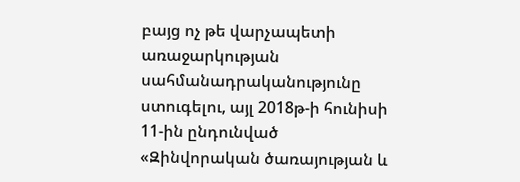բայց ոչ թե վարչապետի առաջարկության սահմանադրականությունը ստուգելու, այլ 2018թ-ի հունիսի 11-ին ընդունված «Զինվորական ծառայության և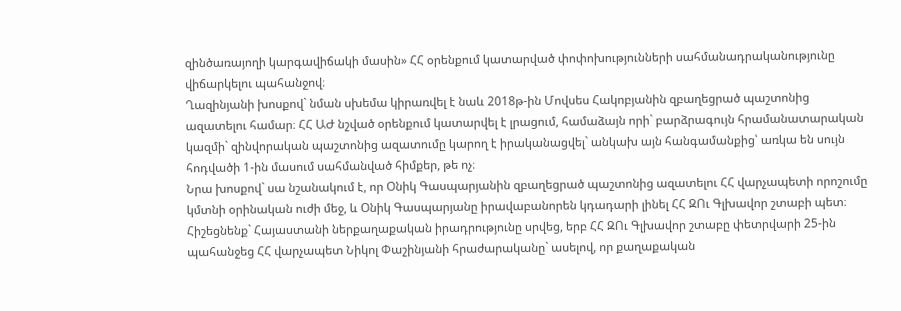զինծառայողի կարգավիճակի մասին» ՀՀ օրենքում կատարված փոփոխությունների սահմանադրականությունը վիճարկելու պահանջով։
Ղազինյանի խոսքով` նման սխեմա կիրառվել է նաև 2018թ-ին Մովսես Հակոբյանին զբաղեցրած պաշտոնից ազատելու համար։ ՀՀ ԱԺ նշված օրենքում կատարվել է լրացում, համաձայն որի` բարձրագույն հրամանատարական կազմի` զինվորական պաշտոնից ազատումը կարող է իրականացվել` անկախ այն հանգամանքից՝ առկա են սույն հոդվածի 1-ին մասում սահմանված հիմքեր, թե ոչ։
Նրա խոսքով` սա նշանակում է, որ Օնիկ Գասպարյանին զբաղեցրած պաշտոնից ազատելու ՀՀ վարչապետի որոշումը կմտնի օրինական ուժի մեջ, և Օնիկ Գասպարյանը իրավաբանորեն կդադարի լինել ՀՀ ԶՈւ Գլխավոր շտաբի պետ։
Հիշեցնենք` Հայաստանի ներքաղաքական իրադրությունը սրվեց, երբ ՀՀ ԶՈւ Գլխավոր շտաբը փետրվարի 25-ին պահանջեց ՀՀ վարչապետ Նիկոլ Փաշինյանի հրաժարականը` ասելով, որ քաղաքական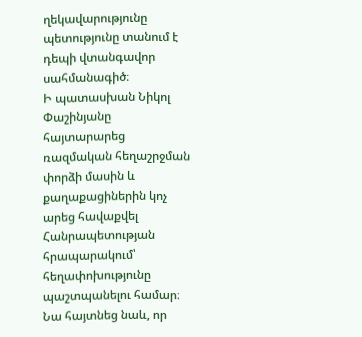ղեկավարությունը պետությունը տանում է դեպի վտանգավոր սահմանագիծ։
Ի պատասխան Նիկոլ Փաշինյանը հայտարարեց ռազմական հեղաշրջման փորձի մասին և քաղաքացիներին կոչ արեց հավաքվել Հանրապետության հրապարակում՝ հեղափոխությունը պաշտպանելու համար։
Նա հայտնեց նաև, որ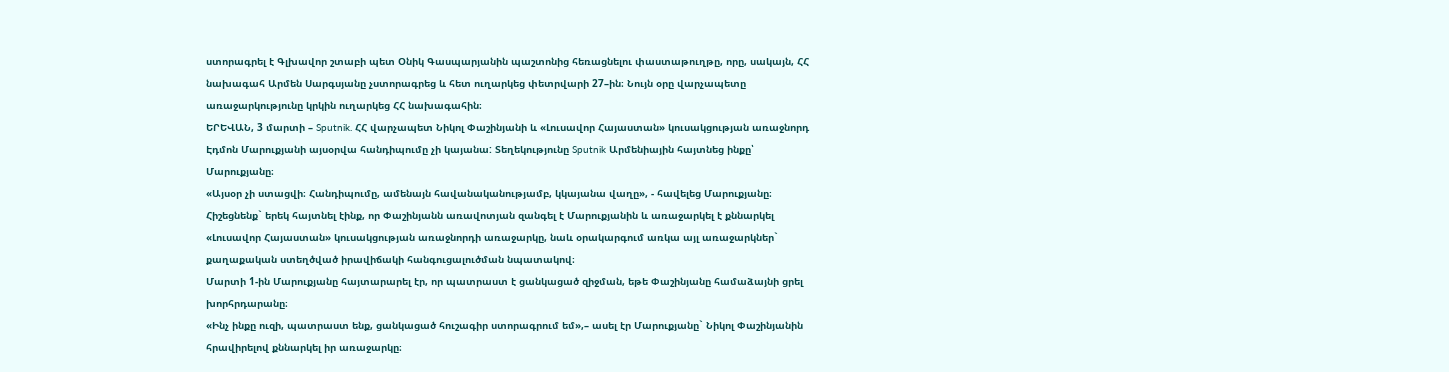ստորագրել է Գլխավոր շտաբի պետ Օնիկ Գասպարյանին պաշտոնից հեռացնելու փաստաթուղթը, որը, սակայն, ՀՀ նախագահ Արմեն Սարգսյանը չստորագրեց և հետ ուղարկեց փետրվարի 27–ին։ Նույն օրը վարչապետը առաջարկությունը կրկին ուղարկեց ՀՀ նախագահին։
ԵՐԵՎԱՆ, 3 մարտի – Sputnik. ՀՀ վարչապետ Նիկոլ Փաշինյանի և «Լուսավոր Հայաստան» կուսակցության առաջնորդ Էդմոն Մարուքյանի այսօրվա հանդիպումը չի կայանա: Տեղեկությունը Sputnik Արմենիային հայտնեց ինքը՝ Մարուքյանը։
«Այսօր չի ստացվի։ Հանդիպումը, ամենայն հավանականությամբ, կկայանա վաղը», - հավելեց Մարուքյանը։
Հիշեցնենք` երեկ հայտնել էինք, որ Փաշինյանն առավոտյան զանգել է Մարուքյանին և առաջարկել է քննարկել «Լուսավոր Հայաստան» կուսակցության առաջնորդի առաջարկը, նաև օրակարգում առկա այլ առաջարկներ` քաղաքական ստեղծված իրավիճակի հանգուցալուծման նպատակով։
Մարտի 1-ին Մարուքյանը հայտարարել էր, որ պատրաստ է ցանկացած զիջման, եթե Փաշինյանը համաձայնի ցրել խորհրդարանը։
«Ինչ ինքը ուզի, պատրաստ ենք, ցանկացած հուշագիր ստորագրում եմ»,– ասել էր Մարուքյանը` Նիկոլ Փաշինյանին հրավիրելով քննարկել իր առաջարկը։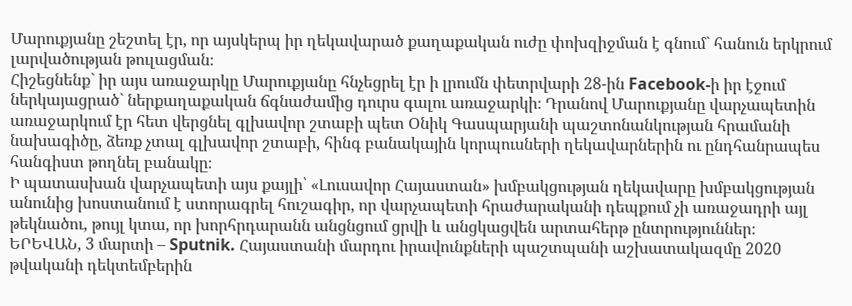Մարուքյանը շեշտել էր, որ այսկերպ իր ղեկավարած քաղաքական ուժը փոխզիջման է գնում` հանուն երկրում լարվածության թուլացման։
Հիշեցնենք` իր այս առաջարկը Մարուքյանը հնչեցրել էր ի լրումն փետրվարի 28-ին Facebook-ի իր էջում ներկայացրած` ներքաղաքական ճգնաժամից դուրս գալու առաջարկի։ Դրանով Մարուքյանը վարչապետին առաջարկում էր հետ վերցնել գլխավոր շտաբի պետ Օնիկ Գասպարյանի պաշտոնանկության հրամանի նախագիծը, ձեռք չտալ գլխավոր շտաբի, հինգ բանակային կորպուսների ղեկավարներին ու ընդհանրապես հանգիստ թողնել բանակը։
Ի պատասխան վարչապետի այս քայլի՝ «Լուսավոր Հայաստան» խմբակցության ղեկավարը խմբակցության անունից խոստանում է ստորագրել հուշագիր, որ վարչապետի հրաժարականի դեպքում չի առաջադրի այլ թեկնածու, թույլ կտա, որ խորհրդարանն անցնցում ցրվի և անցկացվեն արտահերթ ընտրություններ։
ԵՐԵՎԱՆ, 3 մարտի – Sputnik. Հայաստանի մարդու իրավունքների պաշտպանի աշխատակազմը 2020 թվականի դեկտեմբերին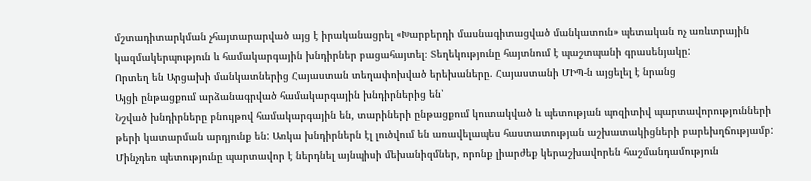մշտադիտարկման չհայտարարված այց է իրականացրել «Խարբերդի մասնագիտացված մանկատուն» պետական ոչ առևտրային կազմակերպություն և համակարգային խնդիրներ բացահայտել։ Տեղեկությունը հայտնում է պաշտպանի գրասենյակը:
Որտեղ են Արցախի մանկատներից Հայաստան տեղափոխված երեխաները. Հայաստանի ՄԻՊ-ն այցելել է նրանց
Այցի ընթացքում արձանագրված համակարգային խնդիրներից են՝
Նշված խնդիրները բնույթով համակարգային են, տարիների ընթացքում կուտակված և պետության պոզիտիվ պարտավորությունների թերի կատարման արդյունք են: Առկա խնդիրներն էլ լուծվում են առավելապես հաստատության աշխատակիցների բարեխղճությամբ: Մինչդեռ պետությունը պարտավոր է ներդնել այնպիսի մեխանիզմներ, որոնք լիարժեք կերաշխավորեն հաշմանդամություն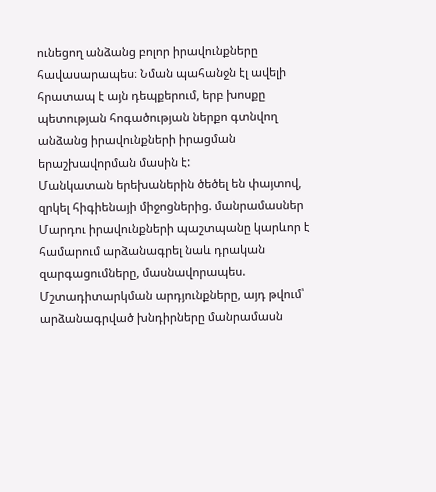ունեցող անձանց բոլոր իրավունքները հավասարապես։ Նման պահանջն էլ ավելի հրատապ է այն դեպքերում, երբ խոսքը պետության հոգածության ներքո գտնվող անձանց իրավունքների իրացման երաշխավորման մասին է:
Մանկատան երեխաներին ծեծել են փայտով, զրկել հիգիենայի միջոցներից. մանրամասներ
Մարդու իրավունքների պաշտպանը կարևոր է համարում արձանագրել նաև դրական զարգացումները, մասնավորապես.
Մշտադիտարկման արդյունքները, այդ թվում՝ արձանագրված խնդիրները մանրամասն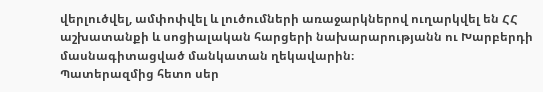վերլուծվել, ամփոփվել և լուծումների առաջարկներով ուղարկվել են ՀՀ աշխատանքի և սոցիալական հարցերի նախարարությանն ու Խարբերդի մասնագիտացված մանկատան ղեկավարին։
Պատերազմից հետո սեր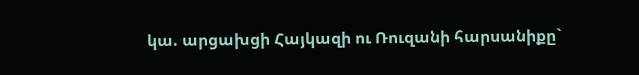կա. արցախցի Հայկազի ու Ռուզանի հարսանիքը`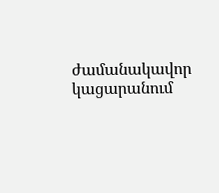ժամանակավոր կացարանում